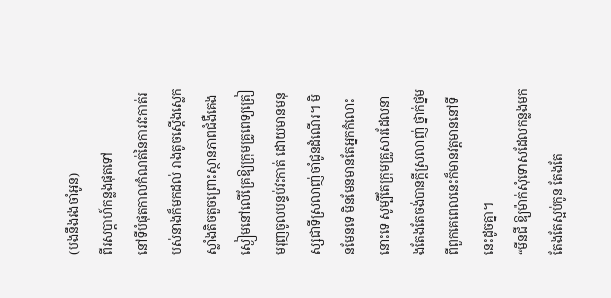(បងនឹងរងចាំអូន)
ពីរសប្ដាហ៍កន្លងផុតទៅ
នៅទីបំផុតកាលកំណត់នៃការវះកាត់របស់នាងក៏មកដល់ រាងតូចស្ដើងស្លេកស្លាំងតិចតួចព្រោះស្ថានភាពជំងឺគេងស្ងៀមនៅលើគ្រែឱ្យក្រុមគ្រូពេទ្យត្រៀមរុញចូលបន្ទប់វះកាត់ ដោយមានមនុស្សជាទីស្រលាញ់ចាំជូនដំណើរ។ មិនមែនទេ មិនមែនមានតែអ្នកកំលោះនោះទេ សូម្បីតែក្រុមគ្រួសារដែលនាងតែងតែចង់បានក្ដីស្រលាញ់ ថ្នាក់ថ្នមពីពួកគេពេលនេះក៏មានវត្តមាននៅទីនេះដូចគ្នា។
“មីនជី ឱ្យម៉ាក់សុំទោសដែលកន្លងមកតែងតែស្អប់កូន តែងតែ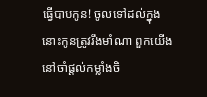ធ្វើបាបកូន! ចូលទៅដល់ក្នុងនោះកូនត្រូវរឹងមាំណា ពួកយើងនៅចាំផ្ដល់កម្លាំងចិ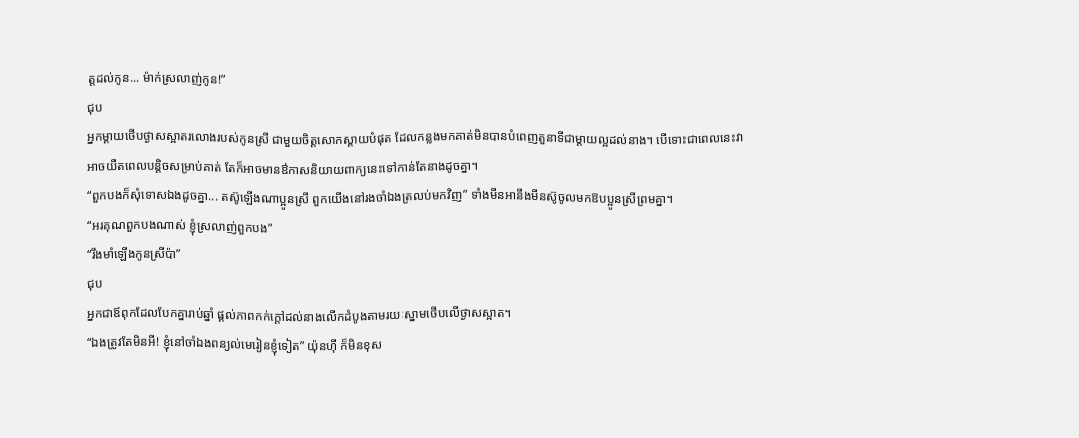ត្តដល់កូន... ម៉ាក់ស្រលាញ់កូន!”
ជុប
អ្នកម្ដាយថើបថ្ងាសស្អាតរលោងរបស់កូនស្រី ជាមួយចិត្តសោកស្ដាយបំផុត ដែលកន្លងមកគាត់មិនបានបំពេញតួនាទីជាម្ដាយល្អដល់នាង។ បើទោះជាពេលនេះវាអាចយឺតពេលបន្តិចសម្រាប់គាត់ តែក៏អាចមានឳកាសនិយាយពាក្យនេះទៅកាន់តែនាងដូចគ្នា។
“ពួកបងក៏សុំទោសឯងដូចគ្នា... តស៊ូឡើងណាប្អូនស្រី ពួកយើងនៅរងចាំឯងត្រលប់មកវិញ” ទាំងមីនអានឹងមីនស៊ូចូលមកឱបប្អូនស្រីព្រមគ្នា។
“អរគុណពួកបងណាស់ ខ្ញុំស្រលាញ់ពួកបង”
“រឹងមាំឡើងកូនស្រីប៉ា”
ជុប
អ្នកជាឪពុកដែលបែកគ្នារាប់ឆ្នាំ ផ្ដល់ភាពកក់ក្ដៅដល់នាងលើកដំបូងតាមរយៈស្នាមថើបលើថ្ងាសស្អាត។
“ឯងត្រូវតែមិនអី! ខ្ញុំនៅចាំឯងពន្យល់មេរៀនខ្ញុំទៀត” យ៉ុនហ៊ី ក៏មិនខុស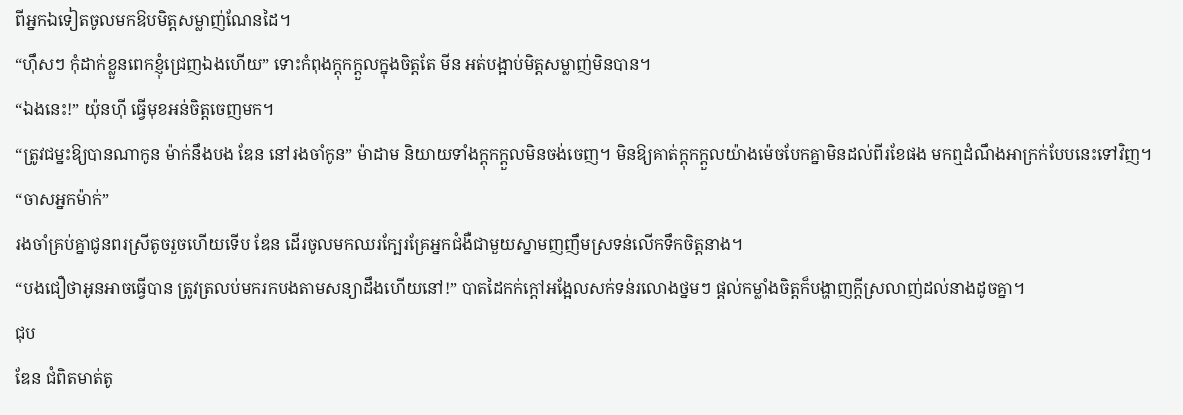ពីអ្នកឯទៀតចូលមកឱបមិត្តសម្លាញ់ណែនដៃ។
“ហ៊ឹសៗ កុំដាក់ខ្លួនពេកខ្ញុំជ្រេញឯងហើយ” ទោះកំពុងក្ដុកក្ដួលក្នុងចិត្តតែ មីន អត់បង្អាប់មិត្តសម្លាញ់មិនបាន។
“ឯងនេះ!” យ៉ុនហ៊ី ធ្វើមុខអន់ចិត្តចេញមក។
“ត្រូវជម្នះឱ្យបានណាកូន ម៉ាក់នឹងបង ឌែន នៅរងចាំកូន” ម៉ាដាម និយាយទាំងក្ដុកក្ដួលមិនចង់ចេញ។ មិនឱ្យគាត់ក្ដុកក្ដួលយ៉ាងម៉េចបែកគ្នាមិនដល់ពីរខែផង មកឮដំណឹងអាក្រក់បែបនេះទៅវិញ។
“ចាសអ្នកម៉ាក់”
រងចាំគ្រប់គ្នាជូនពរស្រីតូចរួចហើយទើប ឌែន ដើរចូលមកឈរក្បែរគ្រែអ្នកជំងឺជាមួយស្នាមញញឹមស្រទន់លើកទឹកចិត្តនាង។
“បងជឿថាអូនអាចធ្វើបាន ត្រូវត្រលប់មករកបងតាមសន្យាដឹងហើយនៅ!” បាតដៃកក់ក្ដៅអង្អែលសក់ទន់រលោងថ្នមៗ ផ្ដល់កម្លាំងចិត្តក៏បង្ហាញក្ដីស្រលាញ់ដល់នាងដូចគ្នា។
ជុប
ឌែន ជំពិតមាត់តូ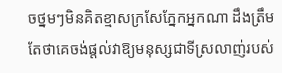ចថ្នមៗមិនគិតខ្មាសក្រសែភ្នែកអ្នកណា ដឹងត្រឹមតែថាគេចង់ផ្ដល់វាឱ្យមនុស្សជាទីស្រលាញ់របស់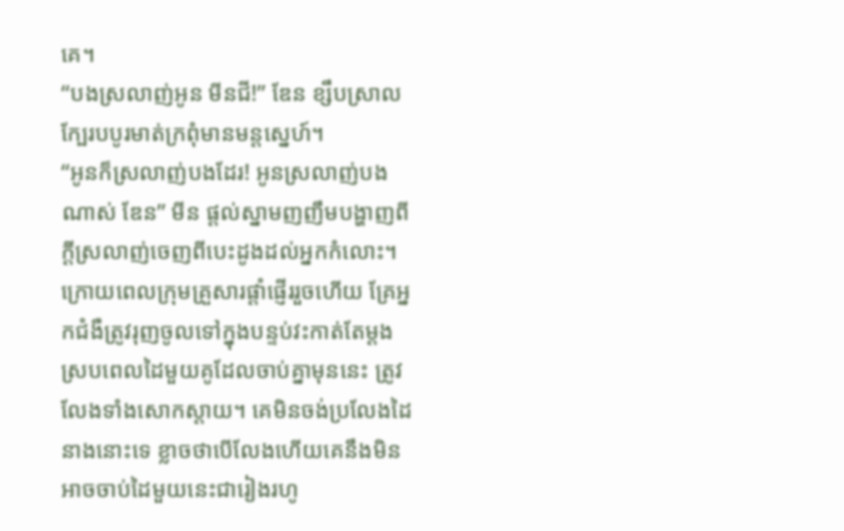គេ។
“បងស្រលាញ់អូន មីនជី!” ឌែន ខ្សឹបស្រាលក្បែរបបូរមាត់ក្រពុំមានមន្ដស្នេហ៍។
“អូនក៏ស្រលាញ់បងដែរ! អូនស្រលាញ់បងណាស់ ឌែន” មីន ផ្ដល់ស្នាមញញឹមបង្ហាញពីក្ដីស្រលាញ់ចេញពីបេះដូងដល់អ្នកកំលោះ។
ក្រោយពេលក្រុមគ្រួសារផ្ដាំផ្ញើររួចហើយ គ្រែអ្នកជំងឺត្រូវរុញចូលទៅក្នុងបន្ទប់វះកាត់តែម្ដង ស្របពេលដៃមួយគូដែលចាប់គ្នាមុននេះ ត្រូវលែងទាំងសោកស្ដាយ។ គេមិនចង់ប្រលែងដៃនាងនោះទេ ខ្លាចថាបើលែងហើយគេនឹងមិនអាចចាប់ដៃមួយនេះជារៀងរហូ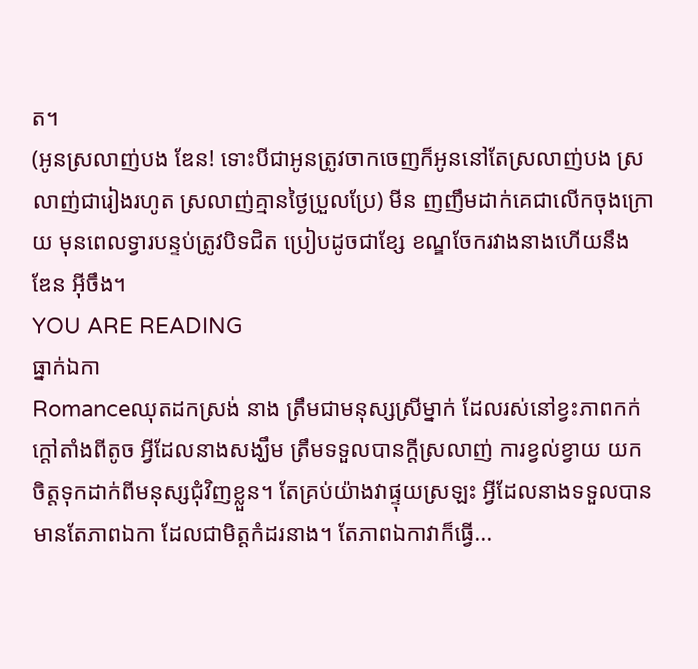ត។
(អូនស្រលាញ់បង ឌែន! ទោះបីជាអូនត្រូវចាកចេញក៏អូននៅតែស្រលាញ់បង ស្រលាញ់ជារៀងរហូត ស្រលាញ់គ្មានថ្ងៃប្រួលប្រែ) មីន ញញឹមដាក់គេជាលើកចុងក្រោយ មុនពេលទ្វារបន្ទប់ត្រូវបិទជិត ប្រៀបដូចជាខ្សែ ខណ្ឌចែករវាងនាងហើយនឹង ឌែន អ៊ីចឹង។
YOU ARE READING
ធ្នាក់ឯកា
Romanceឈុតដកស្រង់ នាង ត្រឹមជាមនុស្សស្រីម្នាក់ ដែលរស់នៅខ្វះភាពកក់ក្ដៅតាំងពីតូច អ្វីដែលនាងសង្ឃឹម ត្រឹមទទួលបានក្ដីស្រលាញ់ ការខ្វល់ខ្វាយ យកចិត្តទុកដាក់ពីមនុស្សជុំវិញខ្លួន។ តែគ្រប់យ៉ាងវាផ្ទុយស្រឡះ អ្វីដែលនាងទទួលបានមានតែភាពឯកា ដែលជាមិត្តកំដរនាង។ តែភាពឯកាវាក៏ធ្វើ...